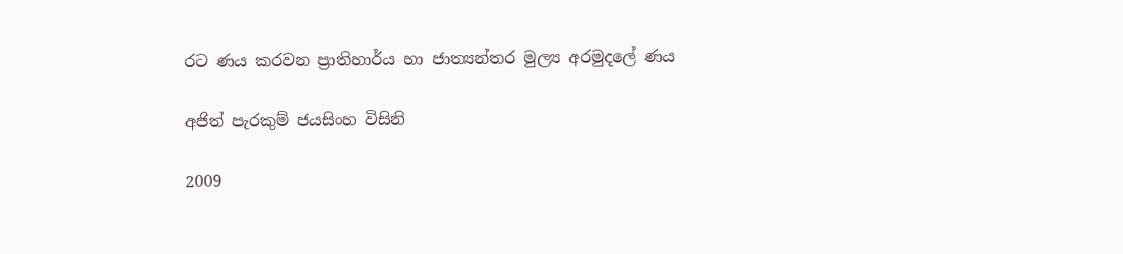රට ණය කරවන ප්‍රාතිහාර්ය හා ජාත්‍යන්තර මුල්‍ය අරමුදලේ ණය

අජිත් පැරකුම් ජයසිංහ විසිනි

2009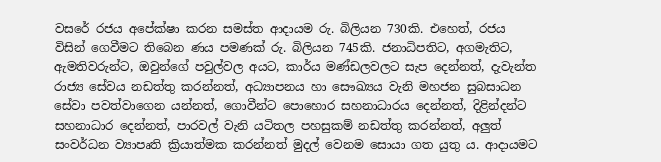වසරේ රජය අපේක්ෂා කරන සමස්ත ආදායම රු. බිලියන 730කි. එහෙත්, රජය විසින් ගෙවීමට තිබෙන ණය පමණක් රු. බිලියන 745කි. ජනාධිපතිට, අගමැතිට, ඇමතිවරුන්ට, ඔවුන්ගේ පවුල්වල අයට, කාර්ය මණ්ඩලවලට සැප දෙන්නත්, දැවැන්ත රාජ්‍ය සේවය නඩත්තු කරන්නත්, අධ්‍යාපනය හා සෞඛ්‍යය වැනි මහජන සුබසාධන සේවා පවත්වාගෙන යන්නත්, ගොවීන්ට පොහොර සහනාධාරය දෙන්නත්, දිළින්දන්ට සහනාධාර දෙන්නත්, පාරවල් වැනි යටිතල පහසුකම් නඩත්තු කරන්නත්, අලුත් සංවර්ධන ව්‍යාපෘති ක්‍රියාත්මක කරන්නත් මුදල් වෙනම සොයා ගත යුතු ය. ආදායමට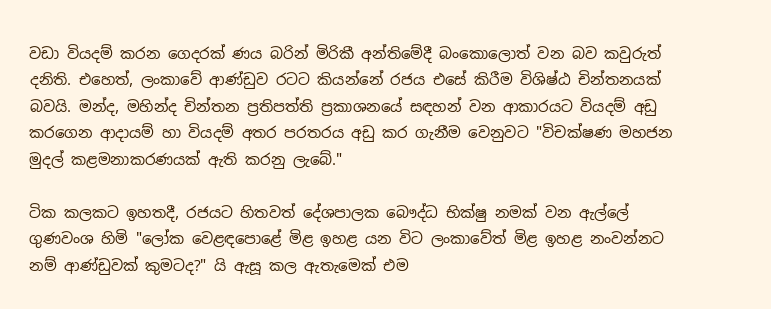වඩා වියදම් කරන ගෙදරක් ණය බරින් මිරිකී අන්තිමේදී බංකොලොත් වන බව කවුරුත් දනිති. එහෙත්, ලංකාවේ ආණ්ඩුව රටට කියන්නේ රජය එසේ කිරීම විශිෂ්ඨ චින්තනයක් බවයි. මන්ද, මහින්ද චින්තන ප්‍රතිපත්ති ප්‍රකාශනයේ සඳහන් වන ආකාරයට වියදම් අඩු කරගෙන ආදායම් හා වියදම් අතර පරතරය අඩු කර ගැනීම වෙනුවට "විචක්ෂණ මහජන මුදල් කළමනාකරණයක් ඇති කරනු ලැබේ."

ටික කලකට ඉහතදී, රජයට හිතවත් දේශපාලක බෞද්ධ භික්ෂු නමක් වන ඇල්ලේ ගුණවංශ හිමි "ලෝක වෙළඳපොළේ මිළ ඉහළ යන විට ලංකාවේත් මිළ ඉහළ නංවන්නට නම් ආණ්ඩුවක් කුමටද?" යි ඇසූ කල ඇතැමෙක් එම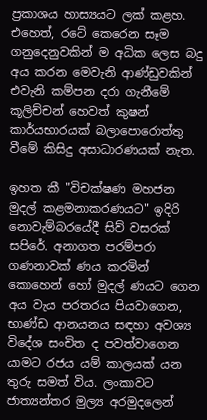ප්‍රකාශය හාස්‍යයට ලක් කළහ. එහෙත්, රටේ කෙරෙන සෑම ගනුදෙනුවකින් ම අධික ලෙස බදු අය කරන මෙවැනි ආණ්ඩුවකින් එවැනි කම්පන දරා ගැනීමේ කූලිච්චන් හෙවත් කුෂන් කාර්යභාරයක් බලාපොරොත්තු වීමේ කිසිදු අසාධාරණයක් නැත.

ඉහත කී "විචක්ෂණ මහජන මුදල් කළමනාකරණයට" ඉදිරි නොවැම්බරයේදී සිව් වසරක් සපිරේ. අනාගත පරම්පරා ගණනාවක් ණය කරමින් කොහෙන් හෝ මුදල් ණයට ගෙන අය වැය පරතරය පියවාගෙන, භාණ්ඩ ආනයනය සඳහා අවශ්‍ය විදේශ සංචිත ද පවත්වාගෙන යාමට රජය යම් කාලයක් යන තුරු සමත් විය. ලංකාවට ජාත්‍යන්තර මුල්‍ය අරමුදලෙන්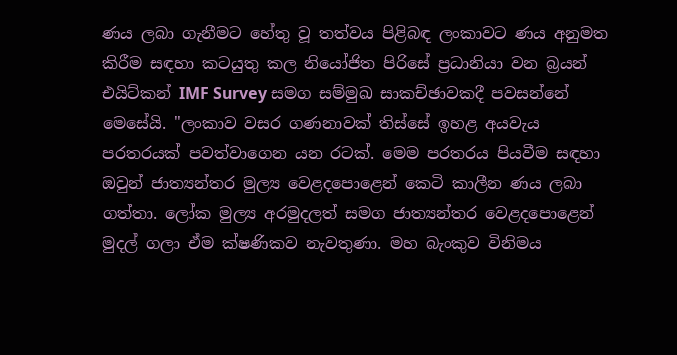ණය ලබා ගැනීමට හේතු වූ තත්වය පිළිබඳ ලංකාවට ණය අනුමත කිරීම සඳහා කටයුතු කල නියෝජිත පිරිසේ ප්‍රධානියා වන බ්‍රයන් එයිට්කන් IMF Survey සමග සම්මුඛ සාකච්ඡාවකදී පවසන්නේ මෙසේයි. "ලංකාව වසර ගණනාවක් තිස්සේ ඉහළ අයවැය පරතරයක් පවත්වාගෙන යන රටක්. මෙම පරතරය පියවීම සඳහා ඔවුන් ජාත්‍යන්තර මුල්‍ය වෙළදපොළෙන් කෙටි කාලීන ණය ලබා ගත්තා. ලෝක මුල්‍ය අරමුදලත් සමග ජාත්‍යන්තර වෙළදපොළෙන් මුදල් ගලා ඒම ක්ෂණිකව නැවතුණා. මහ බැංකුව විනිමය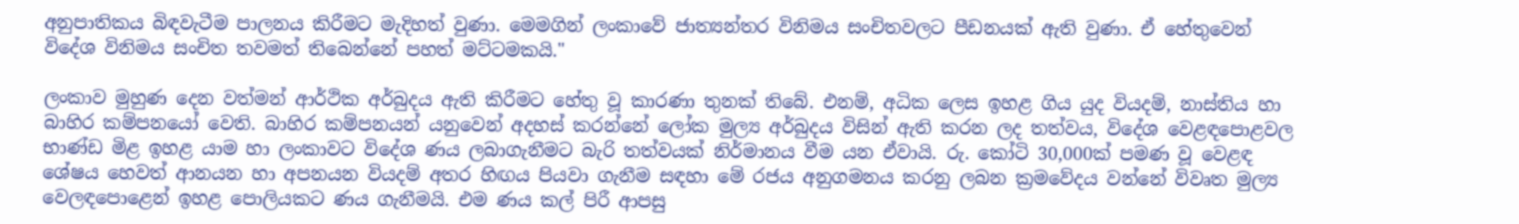අනුපාතිකය බිඳවැටීම පාලනය කිරීමට මැදිහත් වුණා. මෙමගින් ලංකාවේ ජාත්‍යන්තර විනිමය සංචිතවලට පීඩනයක් ඇති වුණා. ඒ හේතුවෙන් විදේශ විනිමය සංචිත තවමත් තිබෙන්නේ පහත් මට්ටමකයි."

ලංකාව මුහුණ දෙන වත්මන් ආර්ථික අර්බුදය ඇති කිරීමට හේතු වූ කාරණා තුනක් තිබේ. එනම්, අධික ලෙස ඉහළ ගිය යුද වියදම්, නාස්තිය හා බාහිර කම්පනයෝ වෙති. බාහිර කම්පනයන් යනුවෙන් අදහස් කරන්නේ ලෝක මුල්‍ය අර්බුදය විසින් ඇති කරන ලද තත්වය, විදේශ වෙළඳපොළවල භාණ්ඩ මිළ ඉහළ යාම හා ලංකා‍ව‍ට විදේශ ණය ලබාගැනීමට බැරි තත්වයක් නිර්මානය වීම යන ඒවායි. රු. කෝටි 30,000ක් පමණ වූ වෙළඳ ශේෂය හෙවත් ආනයන හා අපනයන වියදම් අතර හිඟය පියවා ගැනීම සඳහා මේ රජය අනුගමනය කරනු ලබන ක්‍රමවේදය වන්නේ විවෘත මුල්‍ය වෙලඳපොළෙන් ඉහළ පොලියකට ණය ගැනීමයි. එම ණය කල් පිරී ආපසු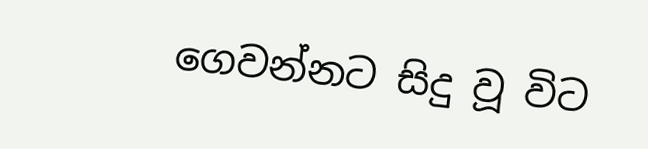ගෙවන්නට සිදු වූ විට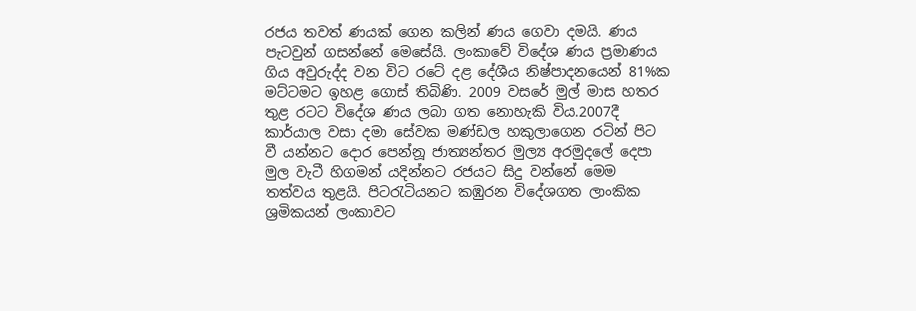රජය තවත් ණයක් ගෙන කලින් ණය ගෙවා දමයි. ණය පැටවුන් ගසන්නේ මෙසේයි. ලංකාවේ විදේශ ණය ප්‍රමාණය ගිය අවුරුද්ද වන විට රටේ දළ දේශීය නිෂ්පාදනයෙන් 81%ක මට්ටමට ඉහළ ගොස් තිබිණි. 2009 වසරේ මුල් මාස හතර තුළ රටට විදේශ ණය ලබා ගත නොහැකි විය.2007දී කාර්යාල වසා දමා සේවක මණ්ඩල හකුලාගෙන රටින් පිට වී යන්නට දොර පෙන්නූ ජාත්‍යන්තර මුල්‍ය අරමුදලේ දෙපා මුල වැටී හිගමන් යදින්නට රජයට සිදු වන්නේ මෙම තත්වය තුළයි. පිටරැටියනට කඹුරන විදේශගත ලාංකික ශ්‍රමිකයන් ලංකාවට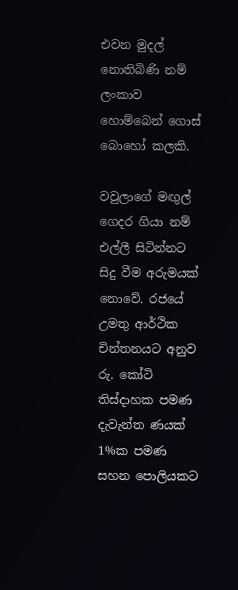එවන මුදල් නොතිබිණි නම් ලංකාව හොම්බෙන් ගොස් බොහෝ කලකි.

වවුලාගේ මඟුල් ගෙදර ගියා නම් එල්ලී සිටින්නට සිදු වීම අරුමයක් නොවේ. රජයේ උමතු ආර්ථික චින්තනයට අනුව රු. කෝටි තිස්දාහක පමණ දැවැන්ත ණයක් 1%ක පමණ සහන පොලියකට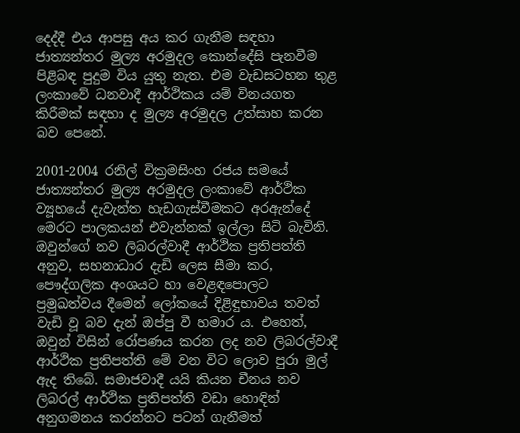දෙද්දී එය ආපසු අය කර ගැනීම සඳහා ජාත්‍යන්තර මුල්‍ය අරමුදල කොන්දේසි පැනවීම පිළිබඳ පුදුම විය යුතු නැත. එම වැඩසටහන තුළ ලංකාවේ ධනවාදී ආර්ථිකය යම් විනයගත කිරීමක් සඳහා ද මුල්‍ය අරමුදල උත්සාහ කරන බව පෙනේ.

2001-2004 රනිල් වික්‍රමසිංහ රජය සමයේ ජාත්‍යන්තර මුල්‍ය අරමුදල ලංකාවේ ආර්ථික ව්‍යූහයේ දැවැන්ත හැඩගැස්වීමකට අරඇන්දේ මෙරට පාලකයන් එවැන්නක් ඉල්ලා සිටි බැවිනි. ඔවුන්ගේ නව ලිබරල්වාදී ආර්ථික ප්‍රතිපත්ති අනුව, සහනාධාර දැඩි ලෙස සීමා කර, පෞද්ගලික අංශයට හා වෙළඳපොලට ප්‍රමුඛත්වය දීමෙන් ලෝකයේ දිළිඳුභාවය තවත් වැඩි වූ බව දැන් ඔප්පු වී හමාර ය. එහෙත්, ඔවුන් විසින් රෝපණය කරන ලද නව ලිබරල්වාදී ආර්ථික ප්‍රතිපත්ති මේ වන විට ලොව පුරා මුල් ඇද තිබේ. සමාජවාදී යයි කියන චීනය නව ලිබරල් ආර්ථික ප්‍රතිපත්ති වඩා හොඳින් අනුගමනය කරන්නට පටන් ගැනීමත්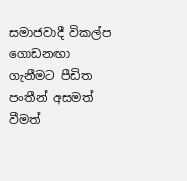සමාජවාදී විකල්ප ගොඩනඟා ගැනීමට පීඩිත පංතීන් අසමත් වීමත්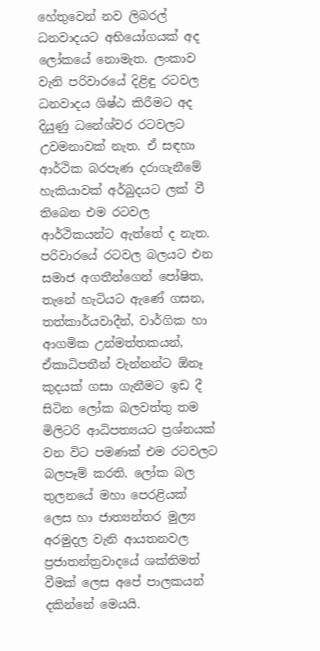හේතුවෙන් නව ලිබරල් ධනවාදයට අභියෝගයක් අද ලෝකයේ නොමැත. ලංකාව වැනි පරිවාරයේ දිළිඳු රටවල ධනවාදය ශිෂ්ඨ කිරීමට අද දියුණු ධනේශ්වර රටවලට උවමනාවක් නැත. ඒ සඳහා ආර්ථික බරපැණ දරාගැනීමේ හැකියාවක් අර්බුදයට ලක් වී තිබෙන එම රටවල ආර්ථිකයන්ට ඇත්තේ ද නැත. පරිවාරයේ රටවල බලයට එන සමාජ අගතීන්ගෙන් පෝෂිත, තැනේ හැටියට ඇණේ ගසන, තත්කාර්යවාදීන්, වාර්ගික හා ආගමික උන්මත්තකයන්, ඒකාධිපතීන් වැන්නන්ට ඕනෑ කුදයක් ගසා ගැනීමට ඉඩ දී සිටින ලෝක බලවත්තු තම මිලිටරි ආධිපත්‍යයට ප්‍රශ්නයක් වන විට පමණක් එම රටවලට බලපෑම් කරති. ලෝක බල තුලනයේ මහා පෙරළියක් ලෙස හා ජාත්‍යන්තර මුල්‍ය අරමුදල වැනි ආයතනවල ප්‍රජාතන්ත්‍රවාදයේ ශක්තිමත් වීමක් ලෙස අපේ පාලකයන් දකින්නේ මෙයයි.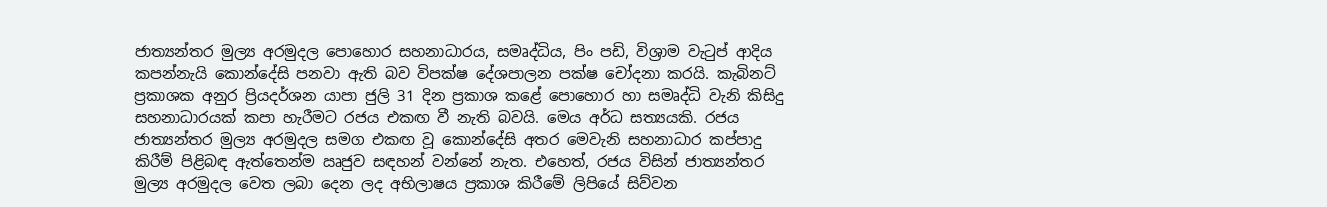ජාත්‍යන්තර මුල්‍ය අරමුදල පොහොර සහනාධාරය, සමෘද්ධිය, පිං පඩි, විශ්‍රාම වැටුප් ආදිය කපන්නැයි කොන්දේසි පනවා ඇති බව විපක්ෂ දේශපාලන පක්ෂ චෝදනා කරයි. කැබිනට් ප්‍රකාශක අනුර ප්‍රියදර්ශන යාපා ජුලි 31 දින ප්‍රකාශ කළේ පොහොර හා සමෘද්ධි වැනි කිසිදු සහනාධාරයක් කපා හැරීමට රජය එකඟ වී නැති බවයි. මෙය අර්ධ සත්‍යයකි. රජය ජාත්‍යන්තර මුල්‍ය අරමුදල සමග එකඟ වූ කොන්දේසි අතර මෙවැනි සහනාධාර කප්පාදු කිරීම් පිළිබඳ ඇත්තෙන්ම ඍජුව සඳහන් වන්නේ නැත. එහෙත්, රජය විසින් ජාත්‍යන්තර මුල්‍ය අරමුදල වෙත ලබා දෙන ලද අභිලාෂය ප්‍රකාශ කිරීමේ ලිපියේ සිව්වන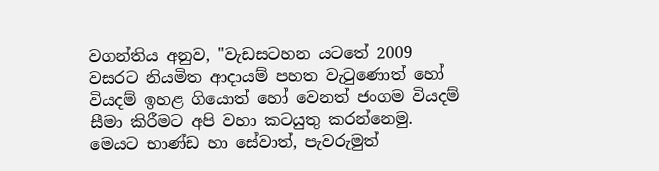වගන්තිය අනුව, "වැඩසටහන යටතේ 2009 වසරට නියමිත ආදායම් පහත වැටුණොත් හෝ වියදම් ඉහළ ගියොත් හෝ වෙනත් ජංගම වියදම් සීමා කිරීමට අපි වහා කටයුතු කරන්නෙමු. මෙයට භාණ්ඩ හා සේවාත්, පැවරුමුත්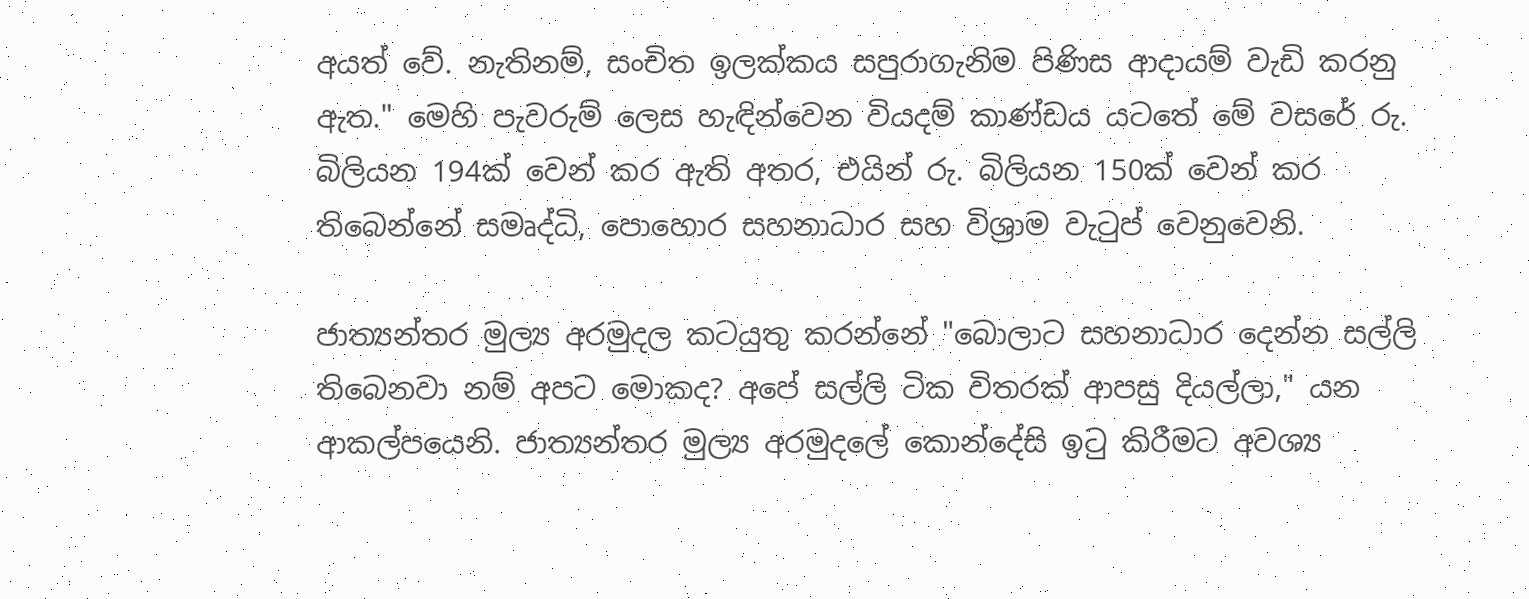අයත් වේ. නැතිනම්, සංචිත ඉලක්කය සපුරාගැනිම පිණිස ආදායම් වැඩි කරනු ඇත." මෙහි පැවරුම් ලෙස හැඳින්වෙන වියදම් කාණ්ඩය යටතේ මේ වසරේ රු. බිලියන 194ක් වෙන් කර ඇති අතර, එයින් රු. බිලියන 150ක් වෙන් කර තිබෙන්නේ සමෘද්ධි, පොහොර සහනාධාර සහ විශ්‍රාම වැටුප් වෙනුවෙනි.

ජාත්‍යන්තර මුල්‍ය අරමුදල කටයුතු කරන්නේ "බොලාට සහනාධාර දෙන්න සල්ලි තිබෙනවා නම් අපට මොකද? අපේ සල්ලි ටික විතරක් ආපසු දියල්ලා," යන ආකල්පයෙනි. ජාත්‍යන්තර මුල්‍ය අරමුදලේ කොන්දේසි ඉටු කිරීමට අවශ්‍ය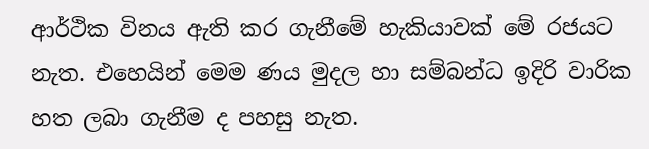ආර්ථික විනය ඇති කර ගැනීමේ හැකියාවක් මේ රජයට නැත. එහෙයින් මෙම ණය මුදල හා සම්බන්ධ ඉදිරි වාරික හත ලබා ගැනීම ද පහසු නැත.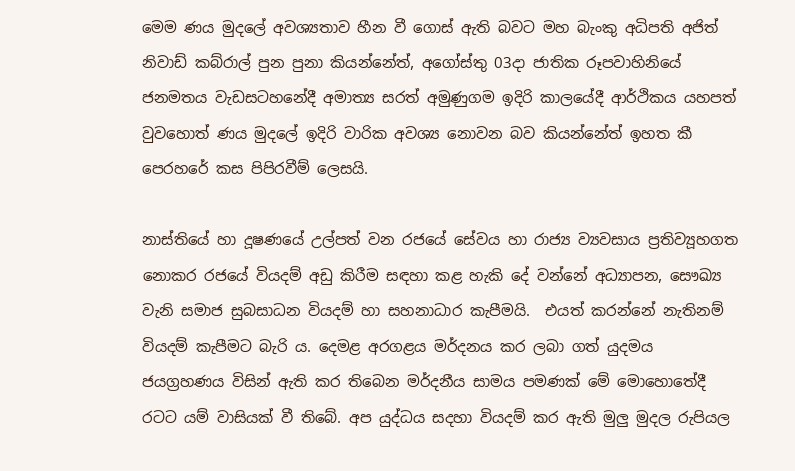මෙම ණය මුදලේ අවශ්‍යතාව හීන වී ගොස් ඇති බවට මහ බැංකු අධිපති අජිත් නිවාඩ් කබ්රාල් පුන පුනා කියන්නේත්, අගෝස්තු 03දා ජාතික රූපවාහිනියේ ජනමතය වැඩසටහනේදී අමාත්‍ය සරත් අමුණුගම ඉදිරි කාලයේදී ආර්ථිකය යහපත් වුවහොත් ‍ණය මුදලේ ඉදිරි වාරික අවශ්‍ය නොවන බව කියන්නේත් ඉහත කී පෙරහරේ කස පිපිරවීම් ලෙසයි.

නාස්තියේ හා දූෂණයේ උල්පත් වන රජයේ සේවය හා රාජ්‍ය ව්‍යවසාය ප්‍රතිව්‍යූහගත නොකර රජයේ වියදම් අඩු කිරීම සඳහා කළ හැකි දේ වන්නේ අධ්‍යාපන, සෞඛ්‍ය වැනි සමාජ සුබසාධන වියදම් හා සහනාධාර කැපීමයි.  එයත් කරන්නේ නැතිනම් වියදම් කැපීමට බැරි ය. දෙමළ අරගළය මර්දනය කර ලබා ගත් යුදමය ජයග්‍රහණය විසින් ඇති කර තිබෙන මර්දනීය සාමය පමණක් මේ මොහොතේදී රටට යම් වාසියක් වී තිබේ. අප යුද්ධය සදහා වියදම් කර ඇති මුලු මුදල රුපියල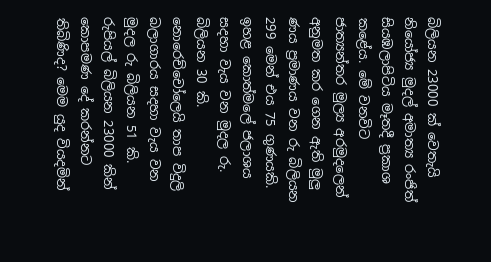බිලියන 23000 ක් වෙතැයි නියෝජ්‍ය මුදල් අමාත්‍ය රංජිත් සියඹලාපිටිය මෑතදී ප්‍රකාශ කළේය. මේ වනවිට ජාත්‍යන්තර මුල්‍ය අරමුදලෙන් අනුමත කර ගෙන ඇති මුලු ණය ප්‍රමාණ‍ය වන රු බිලියන 299 මෙන් එය 75 ගුණයකි. ඉහළ කොත්මලේ ජලාශය සදහා වැය වන මුදල රු. බිලියන 30 කි. නොරෙච්චෝලෙයි තාප විදුලි බලාගාරය සදහා වැය වන මුදල රු බිලියන 51 කි. රුපියල් බිලියන 23000 කින් කොපමණ දේ කරන්නට තිබිණිද? මෙම යුද වියදමින්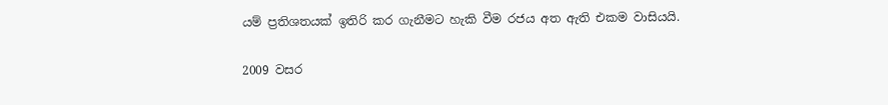යම් ප්‍රතිශතයක් ඉතිරි කර ගැනීමට හැකි වීම රජය අත ඇති එකම වාසියයි.

2009 වසර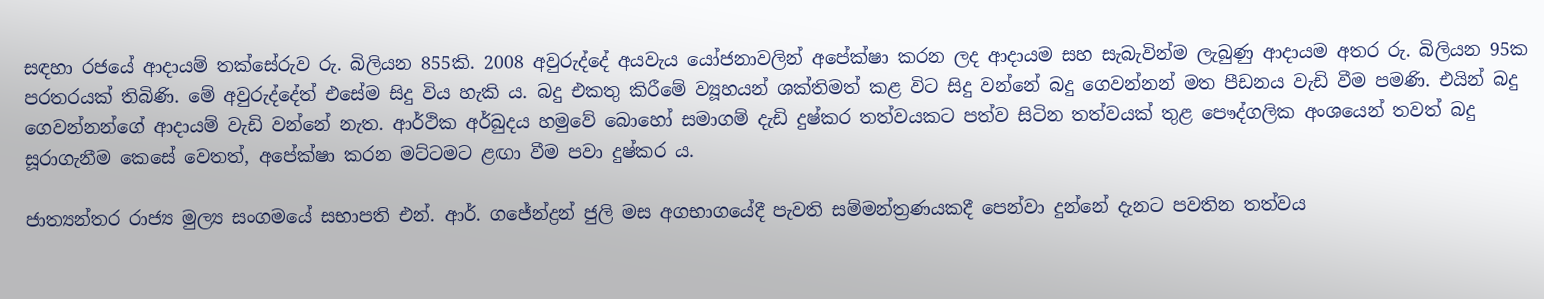සඳහා රජයේ ආදායම් තක්සේරුව රු. බිලියන 855කි. 2008 අවුරුද්දේ අයවැය යෝජනාවලින් අපේක්ෂා කරන ලද ආදායම සහ සැබැවින්ම ලැබුණු ආදායම අතර රු. බිලියන 95ක පරතරයක් තිබිණි. මේ අවුරුද්දේත් එසේම සිදු විය හැකි ය. බදු එකතු කිරීමේ ව්‍යූහයන් ශක්තිමත් කළ විට සිදු වන්නේ බදු ගෙවන්නන් මත පීඩනය වැඩි වීම පමණි. එයින් බදු ගෙවන්නන්ගේ ආදායම් වැඩි වන්නේ නැත. ආර්ථික අර්බුදය හමුවේ බොහෝ සමාගම් දැඩි දුෂ්කර තත්වයකට පත්ව සිටින තත්වයක් තුළ පෞද්ගලික අංශයෙන් තවත් බදු සූරාගැනීම කෙසේ වෙතත්, අපේක්ෂා කරන මට්ටමට ළඟා වීම පවා දුෂ්කර ය.

ජාත්‍යන්තර රාජ්‍ය මුල්‍ය සංගමයේ සභාපති එන්. ආර්. ගජේන්ද්‍රන් ජුලි මස අගභාගයේදී පැවති සම්මන්ත්‍රණයකදී පෙන්වා දුන්නේ දැනට පවතින තත්වය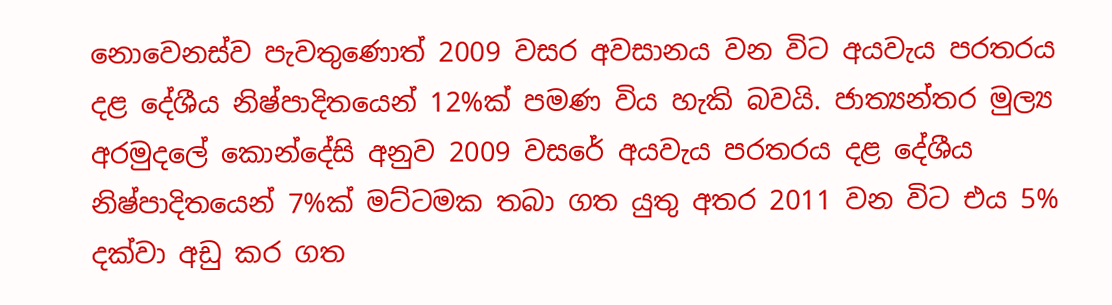නොවෙනස්ව පැවතුණොත් 2009 වසර අවසානය වන විට අයවැය පරතරය දළ දේශීය නිෂ්පාදිතයෙන් 12%ක් පමණ විය හැකි බවයි. ජාත්‍යන්තර මුල්‍ය අරමුදලේ කොන්දේසි අනුව 2009 වසරේ අයවැය පරතරය දළ දේශීය නිෂ්පාදිතයෙන් 7%ක් මට්ටමක තබා ගත යුතු අතර 2011 වන විට එය 5% දක්වා අඩු කර ගත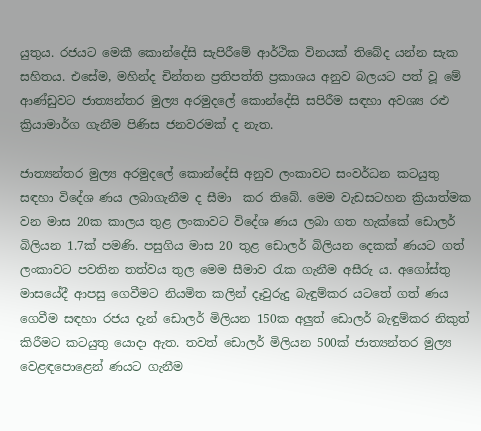යුතුය. රජයට මෙකී කොන්දේසි සැපිරීමේ ආර්ථික විනයක් තිබේද යන්න සැක සහිතය. එසේම, මහින්ද චින්තන ප්‍රතිපත්ති ප්‍රකාශය අනුව බලයට පත් වූ මේ ආණ්ඩුවට ජාත්‍යන්තර මුල්‍ය අරමුදලේ කොන්දේසි සපිරීම සඳහා අවශ්‍ය රළු ක්‍රියාමාර්ග ගැනීම පිණිස ජනවරමක් ද නැත.

ජාත්‍යන්තර මුල්‍ය අරමුදලේ කොන්දේසි අනුව ලංකාවට සංවර්ධන කටයුතු සඳහා විදේශ ණය ලබාගැනීම ද සීමා  කර තිබේ. මෙම වැඩසටහන ක්‍රියාත්මක වන මාස 20ක කාලය තුළ ලංකාවට විදේශ ණය ලබා ගත හැක්කේ ඩොලර් බිලියන 1.7ක් පමණි. පසුගිය මාස 20 තුළ ඩොලර් බිලියන දෙකක් ණයට ගත් ලංකාවට පවතින තත්වය තුල මෙම සීමාව රැක ගැනීම අසීරු ය. අගෝස්තු මාසයේදී ආපසු ගෙවීමට නියමිත කලින් දෑවුරුදු බැඳුම්කර යටතේ ගත් ණය ගෙවීම සඳහා රජය දැන් ඩොලර් මිලියන 150ක අලුත් ඩොලර් බැඳුම්කර නිකුත් කිරීමට කටයුතු යොදා ඇත. තවත් ඩොලර් මිලියන 500ක් ජාත්‍යන්තර මුල්‍ය වෙළඳපොළෙන් ණයට ගැනීම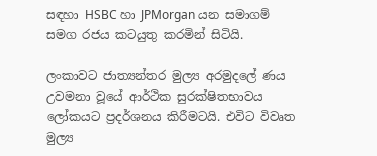සඳහා HSBC හා JPMorgan යන සමාගම් සමග රජය කටයුතු කරමින් සිටියි.

ලංකාවට ජාත්‍යන්තර මුල්‍ය අරමුදලේ ණය උවමනා වූයේ ආර්ථික සුරක්ෂිතභාවය ලෝකයට ප්‍රදර්ශනය කිරීමටයි. එවිට විවෘත මුල්‍ය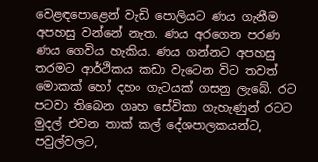වෙළඳපොළෙන් වැඩි පොලියට ණය ගැනීම අපහසු වන්නේ නැත. ණය අරගෙන පරණ ණය ගෙවිය හැකිය. ණය ගන්නට අපහසු තරමට ආර්ථිකය කඩා වැටෙන විට තවත් මොකක් හෝ දහං ගැටයක් ගසනු ලැබේ. රට පටවා තිබෙන ගෘහ සේවිකා ගැහැණුන් රටට මුදල් එවන තාක් කල් දේශපාලකයන්ට, පවුල්වලට,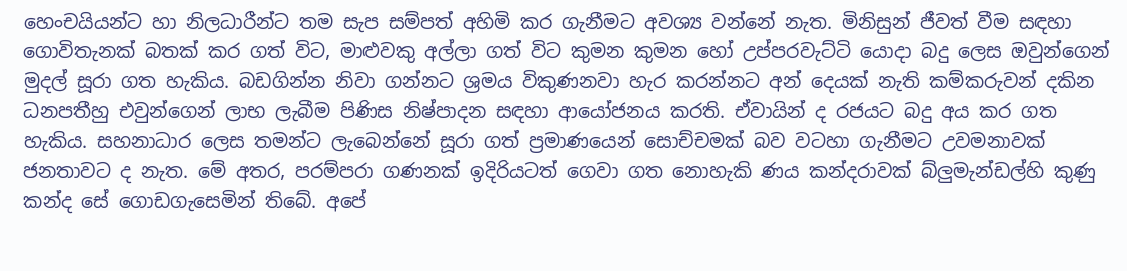හෙංචයියන්ට හා නිලධාරීන්ට තම සැප සම්පත් අහිමි කර ගැනීමට අවශ්‍ය වන්නේ නැත. මිනිසුන් ජීවත් වීම සඳහා ගොවිතැනක් බතක් කර ගත් විට, මාළුවකු අල්ලා ගත් විට කුමන කුමන හෝ උප්පරවැට්ටි යොදා බදු ලෙස ඔවුන්ගෙන් මුදල් සූරා ගත හැකිය. බඩගින්න නිවා ගන්නට ශ්‍රමය විකුණනවා හැර කරන්නට අන් දෙයක් නැති කම්කරුවන් දකින ධනපතීහු එවුන්ගෙන් ලාභ ලැබීම පිණිස නිෂ්පාදන සඳහා ආයෝජනය කරති. ඒවායින් ද රජයට බදු අය කර ගත හැකිය. සහනාධාර ලෙස තමන්ට ලැබෙන්නේ සූරා ගත් ප්‍රමාණයෙන් සොච්චමක් බව වටහා ගැනීමට උවමනාවක් ජනතාවට ද නැත. මේ අතර, පරම්පරා ගණනක් ඉදිරියටත් ගෙවා ගත නොහැකි ණය කන්දරාවක් බ්ලුමැන්ඩල්හි කුණු කන්ද සේ ගොඩගැසෙමින් තිබේ. අපේ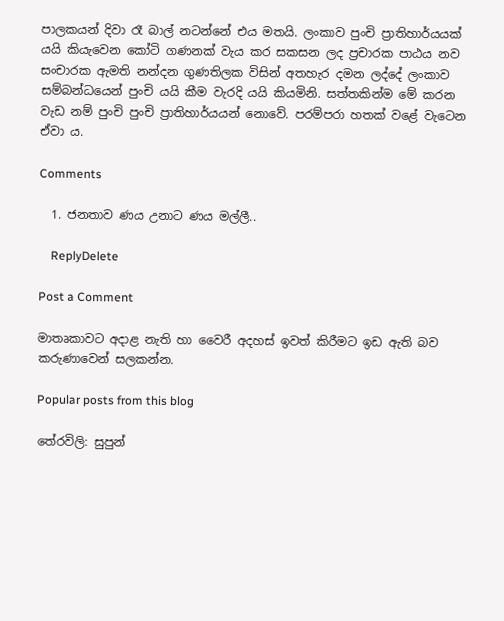පාලකයන් දිවා රෑ බාල් නටන්නේ එය මතයි. ලංකාව පුංචි ප්‍රාතිහාර්යයක් යයි කියැවෙන කෝටි ගණනක් වැය කර සකසන ලද ප්‍රචාරක පාඨය නව සංචාරක ඇමති නන්දන ගුණතිලක විසින් අතහැර දමන ලද්දේ ලංකාව සම්බන්ධයෙන් පුංචි යයි කීම වැරදි යයි කියමිනි. සත්තකින්ම මේ කරන වැඩ නම් පුංචි පුංචි ප්‍රාතිහාර්යයන් නොවේ. පරම්පරා හතක් වළේ වැටෙන ඒවා ය.

Comments

  1. ජනතාව ණය උනාට ණය මල්ලී..

    ReplyDelete

Post a Comment

මාතෘකාවට අදාළ නැති හා වෛරී අදහස් ඉවත් කිරීමට ඉඩ ඇති බව කරුණාවෙන් සලකන්න.

Popular posts from this blog

තේරවිලි: සුපුන්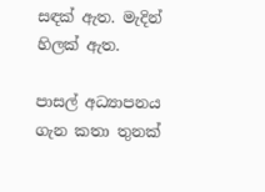සඳක් ඇත. මැදින් හිලක් ඇත.

පාසල් අධ්‍යාපනය ගැන කතා තුනක්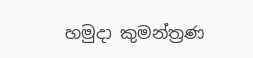හමුදා කුමන්ත්‍රණ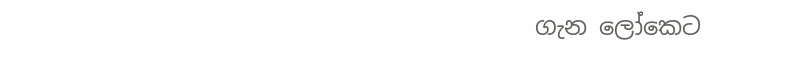ගැන ලෝකෙට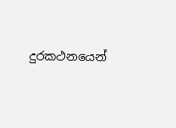දුරකථනයෙන්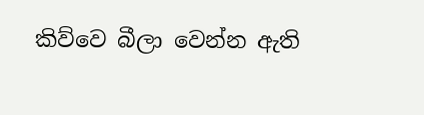කිව්වෙ බීලා වෙන්න ඇති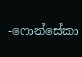-ෆොන්සේකා